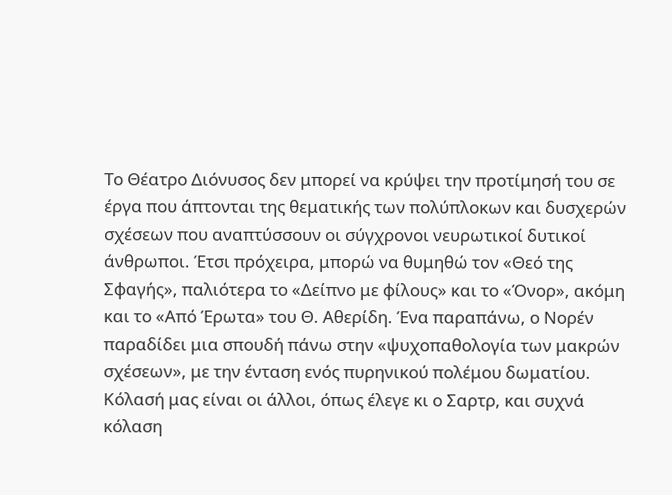Το Θέατρο Διόνυσος δεν μπορεί να κρύψει την προτίμησή του σε έργα που άπτονται της θεματικής των πολύπλοκων και δυσχερών σχέσεων που αναπτύσσουν οι σύγχρονοι νευρωτικοί δυτικοί άνθρωποι. Έτσι πρόχειρα, μπορώ να θυμηθώ τον «Θεό της Σφαγής», παλιότερα το «Δείπνο με φίλους» και το «Όνορ», ακόμη και το «Από Έρωτα» του Θ. Αθερίδη. Ένα παραπάνω, ο Νορέν παραδίδει μια σπουδή πάνω στην «ψυχοπαθολογία των μακρών σχέσεων», με την ένταση ενός πυρηνικού πολέμου δωματίου.
Κόλασή μας είναι οι άλλοι, όπως έλεγε κι ο Σαρτρ, και συχνά κόλαση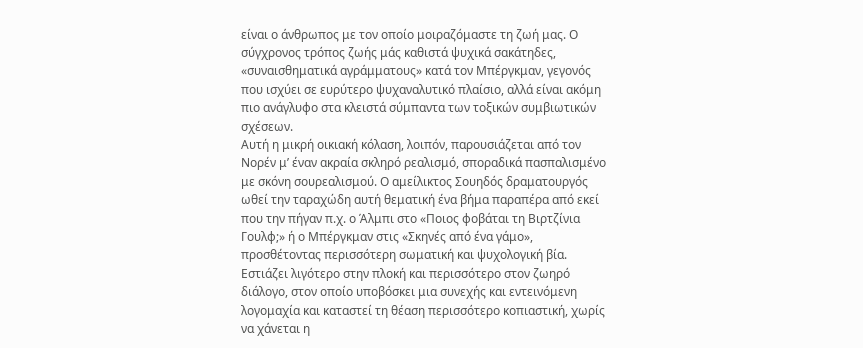είναι ο άνθρωπος με τον οποίο μοιραζόμαστε τη ζωή μας. Ο σύγχρονος τρόπος ζωής μάς καθιστά ψυχικά σακάτηδες, «συναισθηματικά αγράμματους» κατά τον Μπέργκμαν, γεγονός που ισχύει σε ευρύτερο ψυχαναλυτικό πλαίσιο, αλλά είναι ακόμη πιο ανάγλυφο στα κλειστά σύμπαντα των τοξικών συμβιωτικών σχέσεων.
Αυτή η μικρή οικιακή κόλαση, λοιπόν, παρουσιάζεται από τον Νορέν μ’ έναν ακραία σκληρό ρεαλισμό, σποραδικά πασπαλισμένο με σκόνη σουρεαλισμού. Ο αμείλικτος Σουηδός δραματουργός ωθεί την ταραχώδη αυτή θεματική ένα βήμα παραπέρα από εκεί που την πήγαν π.χ. ο Άλμπι στο «Ποιος φοβάται τη Βιρτζίνια Γουλφ;» ή ο Μπέργκμαν στις «Σκηνές από ένα γάμο», προσθέτοντας περισσότερη σωματική και ψυχολογική βία. Εστιάζει λιγότερο στην πλοκή και περισσότερο στον ζωηρό διάλογο, στον οποίο υποβόσκει μια συνεχής και εντεινόμενη λογομαχία και καταστεί τη θέαση περισσότερο κοπιαστική, χωρίς να χάνεται η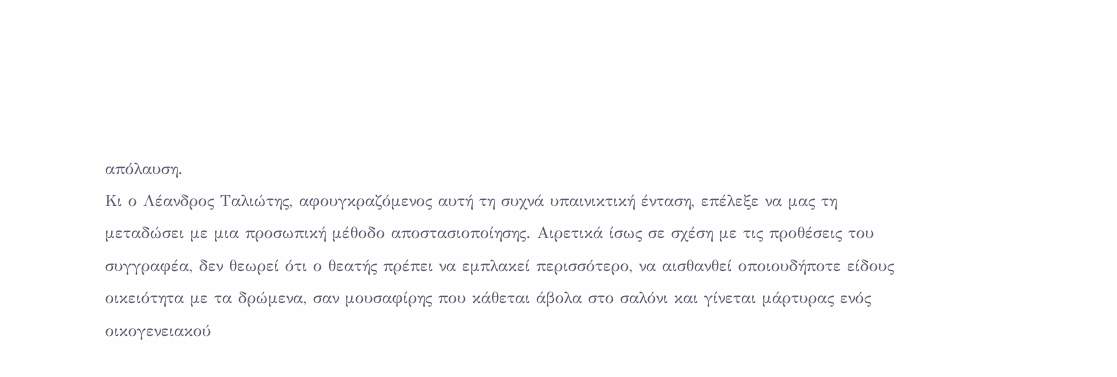απόλαυση.
Κι ο Λέανδρος Ταλιώτης, αφουγκραζόμενος αυτή τη συχνά υπαινικτική ένταση, επέλεξε να μας τη μεταδώσει με μια προσωπική μέθοδο αποστασιοποίησης. Αιρετικά ίσως σε σχέση με τις προθέσεις του συγγραφέα, δεν θεωρεί ότι ο θεατής πρέπει να εμπλακεί περισσότερο, να αισθανθεί οποιουδήποτε είδους οικειότητα με τα δρώμενα, σαν μουσαφίρης που κάθεται άβολα στο σαλόνι και γίνεται μάρτυρας ενός οικογενειακού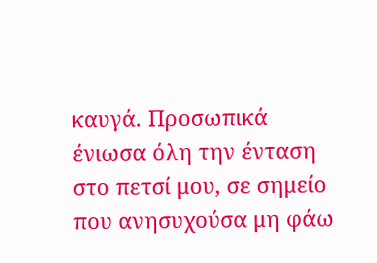καυγά. Προσωπικά ένιωσα όλη την ένταση στο πετσί μου, σε σημείο που ανησυχούσα μη φάω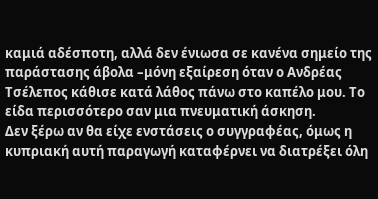καμιά αδέσποτη, αλλά δεν ένιωσα σε κανένα σημείο της παράστασης άβολα –μόνη εξαίρεση όταν ο Ανδρέας Τσέλεπος κάθισε κατά λάθος πάνω στο καπέλο μου. Το είδα περισσότερο σαν μια πνευματική άσκηση.
Δεν ξέρω αν θα είχε ενστάσεις ο συγγραφέας, όμως η κυπριακή αυτή παραγωγή καταφέρνει να διατρέξει όλη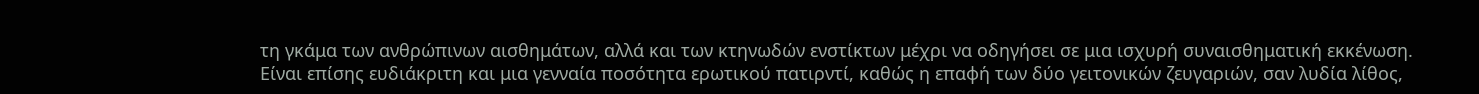τη γκάμα των ανθρώπινων αισθημάτων, αλλά και των κτηνωδών ενστίκτων μέχρι να οδηγήσει σε μια ισχυρή συναισθηματική εκκένωση. Είναι επίσης ευδιάκριτη και μια γενναία ποσότητα ερωτικού πατιρντί, καθώς η επαφή των δύο γειτονικών ζευγαριών, σαν λυδία λίθος,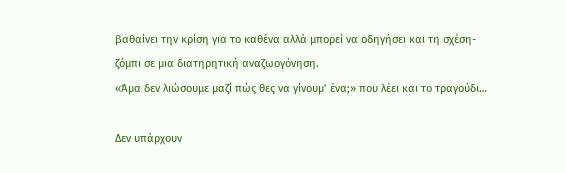βαθαίνει την κρίση για το καθένα αλλά μπορεί να οδηγήσει και τη σχέση-ζόμπι σε μια διατηρητική αναζωογόνηση.
«Άμα δεν λιώσουμε μαζί πώς θες να γίνουμ’ ένα;» που λέει και το τραγούδι…

Δεν υπάρχουν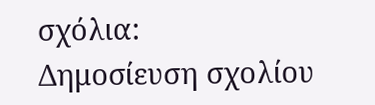σχόλια:
Δημοσίευση σχολίου